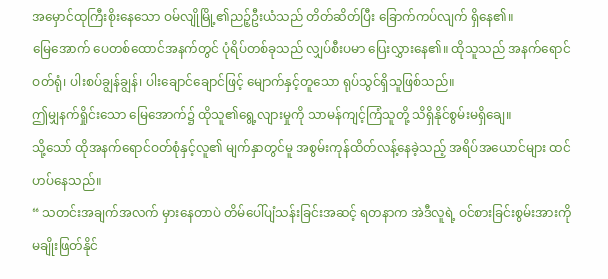အမှောင်ထုကြီးစိုးနေသော ဝမ်လျိုမြို့၏ညဉ့်ဦးယံသည် တိတ်ဆိတ်ပြီး ခြောက်ကပ်လျက် ရှိနေ၏။
မြေအောက် ပေတစ်ထောင်အနက်တွင် ပုံရိပ်တစ်ခုသည် လျှပ်စီးပမာ ပြေးလွှားနေ၏။ ထိုသူသည် အနက်ရောင်ဝတ်ရုံ၊ ပါးစပ်ချွန်ချွန်၊ ပါးချောင်ချောင်ဖြင့် မျောက်နှင့်တူသော ရုပ်သွင်ရှိသူဖြစ်သည်။
ဤမျှနက်ရှိုင်းသော မြေအောက်၌ ထိုသူ၏ရွေ့လျားမှုကို သာမန်ကျင့်ကြံသူတို့ သိရှိနိုင်စွမ်းမရှိချေ။
သို့သော် ထိုအနက်ရောင်ဝတ်စုံနှင့်လူ၏ မျက်နှာတွင်မူ အစွမ်းကုန်ထိတ်လန့်နေခဲ့သည့် အရိပ်အယောင်များ ထင်ဟပ်နေသည်။
“ သတင်းအချက်အလက် မှားနေတာပဲ တိမ်ပေါ်ပျံသန်းခြင်းအဆင့် ရတနာက အဲဒီလူရဲ့ ဝင်စားခြင်းစွမ်းအားကို မချိုးဖြတ်နိုင်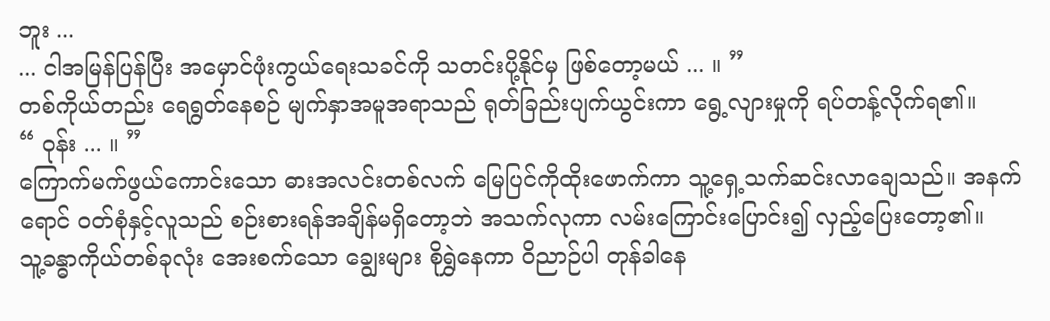ဘူး ...
... ငါအမြန်ပြန်ပြီး အမှောင်ဖုံးကွယ်ရေးသခင်ကို သတင်းပို့နိုင်မှ ဖြစ်တော့မယ် ... ။ ”
တစ်ကိုယ်တည်း ရေရွတ်နေစဉ် မျက်နှာအမူအရာသည် ရုတ်ခြည်းပျက်ယွင်းကာ ရွေ့လျားမှုကို ရပ်တန့်လိုက်ရ၏။
“ ဝုန်း ... ။ ”
ကြောက်မက်ဖွယ်ကောင်းသော ဓားအလင်းတစ်လက် မြေပြင်ကိုထိုးဖောက်ကာ သူ့ရှေ့သက်ဆင်းလာချေသည်။ အနက်ရောင် ဝတ်စုံနှင့်လူသည် စဉ်းစားရန်အချိန်မရှိတော့ဘဲ အသက်လုကာ လမ်းကြောင်းပြောင်း၍ လှည့်ပြေးတော့၏။
သူ့ခန္ဓာကိုယ်တစ်ခုလုံး အေးစက်သော ချွေးများ စိုရွှဲနေကာ ဝိညာဉ်ပါ တုန်ခါနေ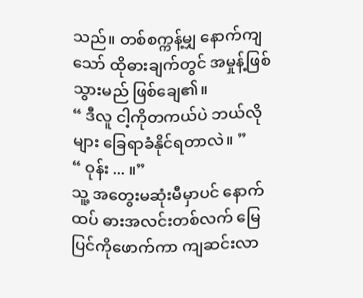သည်။ တစ်စက္ကန့်မျှ နောက်ကျသော် ထိုဓားချက်တွင် အမှုန့်ဖြစ်သွားမည် ဖြစ်ချေ၏။
“ ဒီလူ ငါ့ကိုတကယ်ပဲ ဘယ်လိုများ ခြေရာခံနိုင်ရတာလဲ။ ”
“ ဝုန်း ... ။”
သူ့ အတွေးမဆုံးမီမှာပင် နောက်ထပ် ဓားအလင်းတစ်လက် မြေပြင်ကိုဖောက်ကာ ကျဆင်းလာ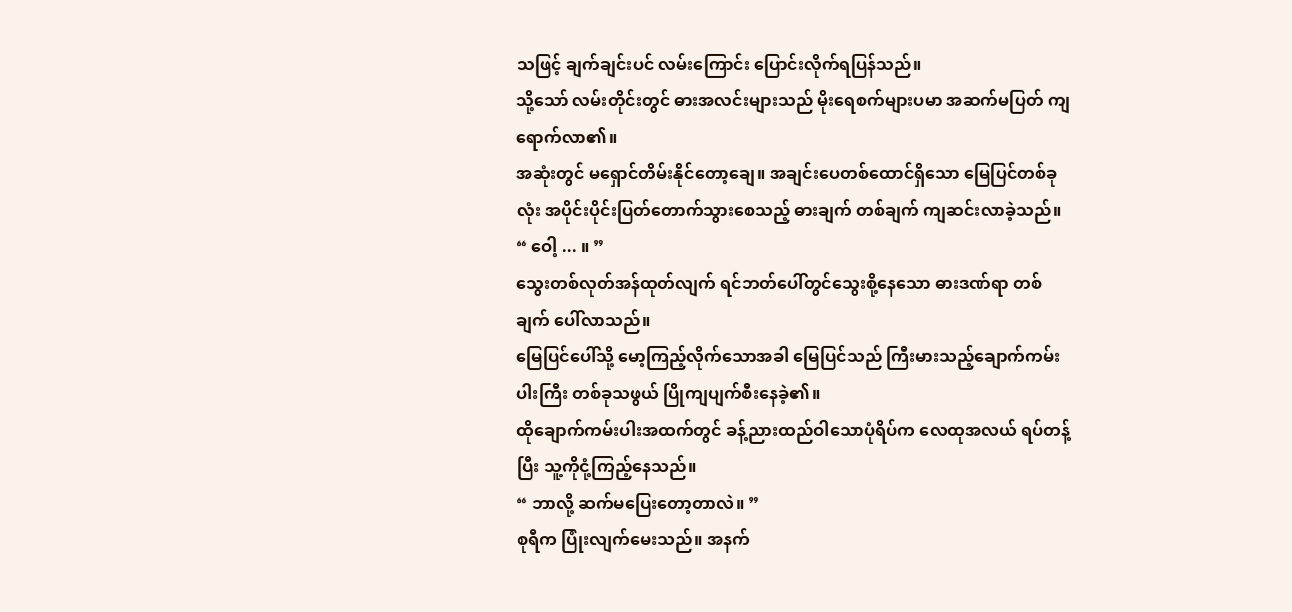သဖြင့် ချက်ချင်းပင် လမ်းကြောင်း ပြောင်းလိုက်ရပြန်သည်။
သို့သော် လမ်းတိုင်းတွင် ဓားအလင်းများသည် မိုးရေစက်များပမာ အဆက်မပြတ် ကျရောက်လာ၏။
အဆုံးတွင် မရှောင်တိမ်းနိုင်တော့ချေ။ အချင်းပေတစ်ထောင်ရှိသော မြေပြင်တစ်ခုလုံး အပိုင်းပိုင်းပြတ်တောက်သွားစေသည့် ဓားချက် တစ်ချက် ကျဆင်းလာခဲ့သည်။
“ ဝေါ့ ... ။ ”
သွေးတစ်လုတ်အန်ထုတ်လျက် ရင်ဘတ်ပေါ်တွင်သွေးစို့နေသော ဓားဒဏ်ရာ တစ်ချက် ပေါ်လာသည်။
မြေပြင်ပေါ်သို့ မော့ကြည့်လိုက်သောအခါ မြေပြင်သည် ကြီးမားသည့်ချောက်ကမ်းပါးကြီး တစ်ခုသဖွယ် ပြိုကျပျက်စီးနေခဲ့၏။
ထိုချောက်ကမ်းပါးအထက်တွင် ခန့်ညားထည်ဝါသောပုံရိပ်က လေထုအလယ် ရပ်တန့်ပြီး သူ့ကိုငုံ့ကြည့်နေသည်။
“ ဘာလို့ ဆက်မပြေးတော့တာလဲ။ ”
စုရီက ပြုံးလျက်မေးသည်။ အနက်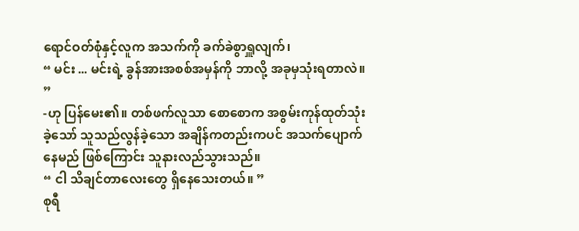ရောင်ဝတ်စုံနှင့်လူက အသက်ကို ခက်ခဲစွာရှူလျက်၊
“ မင်း ... မင်းရဲ့ ခွန်အားအစစ်အမှန်ကို ဘာလို့ အခုမှသုံးရတာလဲ။ ”
-ဟု ပြန်မေး၏။ တစ်ဖက်လူသာ စောစောက အစွမ်းကုန်ထုတ်သုံးခဲ့သော် သူသည်လွန်ခဲ့သော အချိန်ကတည်းကပင် အသက်ပျောက်နေမည် ဖြစ်ကြောင်း သူနားလည်သွားသည်။
“ ငါ သိချင်တာလေးတွေ ရှိနေသေးတယ်။ ”
စုရီ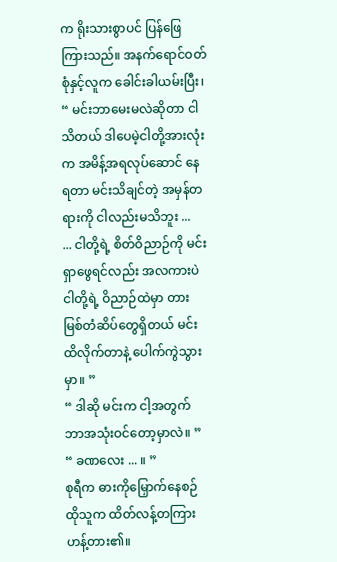က ရိုးသားစွာပင် ပြန်ဖြေကြားသည်။ အနက်ရောင်ဝတ်စုံနှင့်လူက ခေါင်းခါယမ်းပြီး၊
“ မင်းဘာမေးမလဲဆိုတာ ငါသိတယ် ဒါပေမဲ့ငါတို့အားလုံးက အမိန့်အရလုပ်ဆောင် နေရတာ မင်းသိချင်တဲ့ အမှန်တရားကို ငါလည်းမသိဘူး ...
... ငါတို့ရဲ့ စိတ်ဝိညာဉ်ကို မင်းရှာဖွေရင်လည်း အလကားပဲ ငါတို့ရဲ့ ဝိညာဉ်ထဲမှာ တားမြစ်တံဆိပ်တွေရှိတယ် မင်းထိလိုက်တာနဲ့ ပေါက်ကွဲသွားမှာ။ ”
“ ဒါဆို မင်းက ငါ့အတွက် ဘာအသုံးဝင်တော့မှာလဲ။ ”
“ ခဏလေး ... ။ ”
စုရီက ဓားကိုမြှောက်နေစဉ် ထိုသူက ထိတ်လန့်တကြား ဟန့်တား၏။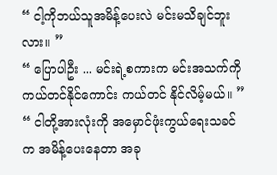“ ငါ့ကိုဘယ်သူအမိန့်ပေးလဲ မင်းမသိချင်ဘူးလား။ ”
“ ပြောပါဦး ... မင်းရဲ့စကားက မင်းအသက်ကို ကယ်တင်နိုင်ကောင်း ကယ်တင် နိုင်လိမ့်မယ်။ ”
“ ငါတို့အားလုံးကို အမှောင်ဖုံးကွယ်ရေးသခင်က အမိန့်ပေးနေတာ အခု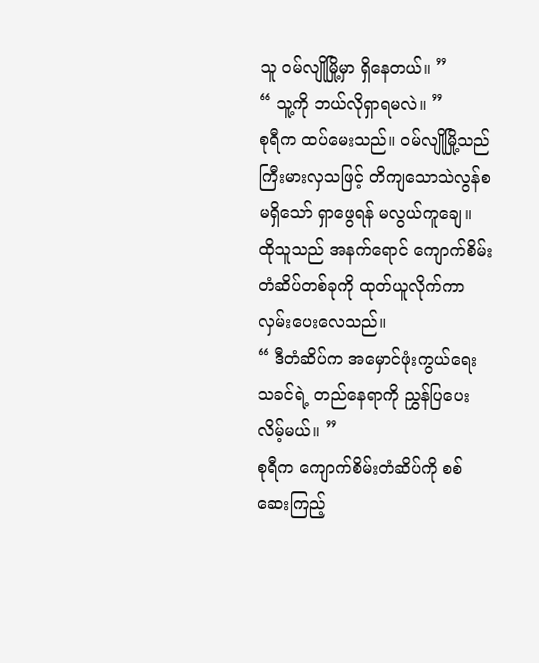သူ ဝမ်လျိုမြို့မှာ ရှိနေတယ်။ ”
“ သူ့ကို ဘယ်လိုရှာရမလဲ။ ”
စုရီက ထပ်မေးသည်။ ဝမ်လျိုမြို့သည် ကြီးမားလှသဖြင့် တိကျသောသဲလွန်စမရှိသော် ရှာဖွေရန် မလွယ်ကူချေ။
ထိုသူသည် အနက်ရောင် ကျောက်စိမ်းတံဆိပ်တစ်ခုကို ထုတ်ယူလိုက်ကာ လှမ်းပေးလေသည်။
“ ဒီတံဆိပ်က အမှောင်ဖုံးကွယ်ရေးသခင်ရဲ့ တည်နေရာကို ညွှန်ပြပေးလိမ့်မယ်။ ”
စုရီက ကျောက်စိမ်းတံဆိပ်ကို စစ်ဆေးကြည့်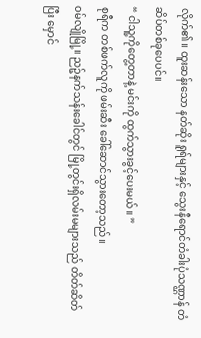လိုက်၏။ ထူးဆန်းသော နတ်ဆိုး ရူရ်များနှင့် သွေးနီရောင်တံခါးပုံသဏ္ဌာန် တံဆိပ်တစ်ခုပေပင်။
“ ငါသူ့ကိုတွေ့တာနဲ့ မင်းကို ထွက်သွားခွင့်ပေးမယ်။ ”
စုရီက တစ်ဖက်လူကို ဖမ်းဆီး ခေါ်ဆောင်သွားတော့သည်။
ဝမ်လျိုမြို့။ ညဉ့်နက်သန်းခေါင်တွင် မြို့တွင်းရှိလမ်းမများသည် တိတ်ဆိတ်ပြီး မှောင်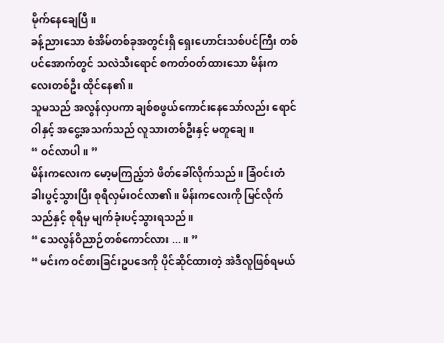မိုက်နေချေပြီ။
ခန့်ညားသော စံအိမ်တစ်ခုအတွင်းရှိ ရှေးဟောင်းသစ်ပင်ကြီး တစ်ပင်အောက်တွင် သလဲသီးရောင် စကတ်ဝတ်ထားသော မိန်းကလေးတစ်ဦး ထိုင်နေ၏။
သူမသည် အလွန်လှပကာ ချစ်စဖွယ်ကောင်းနေသော်လည်း ရောင်ဝါနှင့် အငွေ့အသက်သည် လူသားတစ်ဦးနှင့် မတူချေ။
“ ဝင်လာပါ။ ”
မိန်းကလေးက မော့မကြည့်ဘဲ ဖိတ်ခေါ်လိုက်သည်။ ခြံဝင်းတံခါးပွင့်သွားပြီး စုရီလှမ်းဝင်လာ၏။ မိန်းကလေးကို မြင်လိုက် သည်နှင့် စုရီမှ မျက်ခုံးပင့်သွားရသည်။
“ သေလွန်ဝိညာဉ်တစ်ကောင်လား ... ။ ”
“ မင်းက ဝင်စားခြင်းဥပဒေကို ပိုင်ဆိုင်ထားတဲ့ အဲဒီလူဖြစ်ရမယ်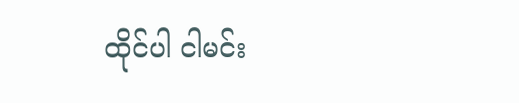ထိုင်ပါ ငါမင်း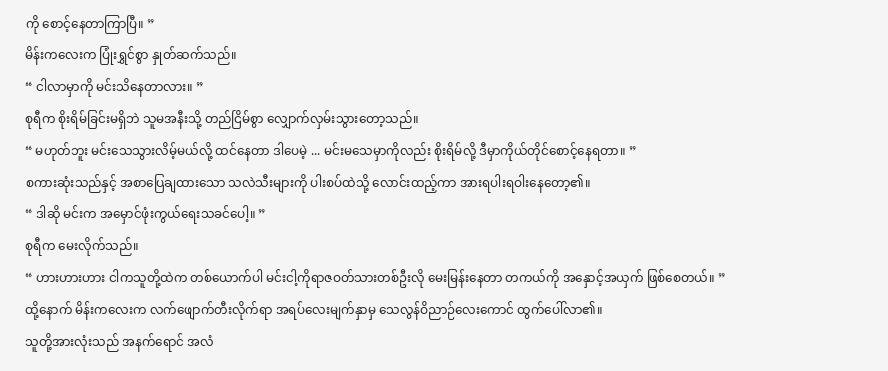ကို စောင့်နေတာကြာပြီ။ ”
မိန်းကလေးက ပြုံးရွှင်စွာ နှုတ်ဆက်သည်။
“ ငါလာမှာကို မင်းသိနေတာလား။ ”
စုရီက စိုးရိမ်ခြင်းမရှိဘဲ သူမအနီးသို့ တည်ငြိမ်စွာ လျှောက်လှမ်းသွားတော့သည်။
“ မဟုတ်ဘူး မင်းသေသွားလိမ့်မယ်လို့ ထင်နေတာ ဒါပေမဲ့ ... မင်းမသေမှာကိုလည်း စိုးရိမ်လို့ ဒီမှာကိုယ်တိုင်စောင့်နေရတာ။ ”
စကားဆုံးသည်နှင့် အစာပြေချထားသော သလဲသီးများကို ပါးစပ်ထဲသို့ လောင်းထည့်ကာ အားရပါးရဝါးနေတော့၏။
“ ဒါဆို မင်းက အမှောင်ဖုံးကွယ်ရေးသခင်ပေါ့။ ”
စုရီက မေးလိုက်သည်။
“ ဟားဟားဟား ငါကသူတို့ထဲက တစ်ယောက်ပါ မင်းငါ့ကိုရာဇဝတ်သားတစ်ဦးလို မေးမြန်းနေတာ တကယ်ကို အနှောင့်အယှက် ဖြစ်စေတယ်။ ”
ထို့နောက် မိန်းကလေးက လက်ဖျောက်တီးလိုက်ရာ အရပ်လေးမျက်နှာမှ သေလွန်ဝိညာဉ်လေးကောင် ထွက်ပေါ်လာ၏။
သူတို့အားလုံးသည် အနက်ရောင် အလံ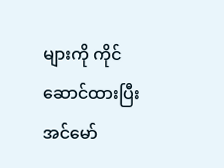များကို ကိုင်ဆောင်ထားပြီး အင်မော်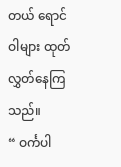တယ် ရောင်ဝါများ ထုတ်လွှတ်နေကြသည်။
“ ဝင်္ကပါ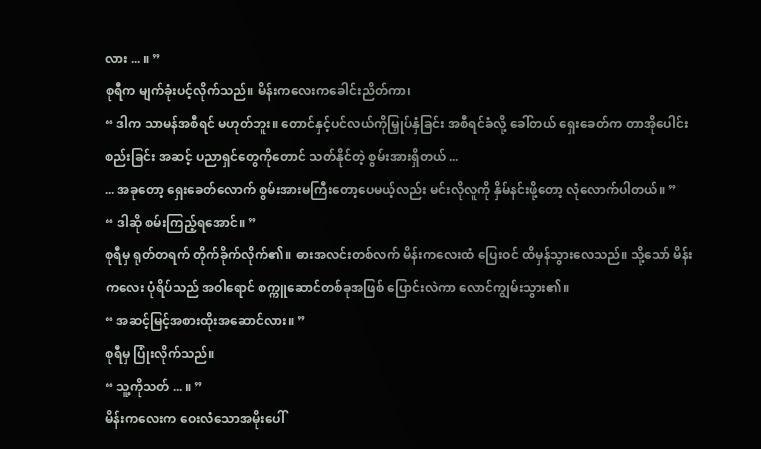လား ... ။ ”
စုရီက မျက်ခုံးပင့်လိုက်သည်။ မိန်းကလေးကခေါင်းညိတ်ကာ၊
“ ဒါက သာမန်အစီရင် မဟုတ်ဘူး။ တောင်နှင့်ပင်လယ်ကိုမြှုပ်နှံခြင်း အစီရင်ခံလို့ ခေါ်တယ် ရှေးခေတ်က တာအိုပေါင်းစည်းခြင်း အဆင့် ပညာရှင်တွေကိုတောင် သတ်နိုင်တဲ့ စွမ်းအားရှိတယ် ...
... အခုတော့ ရှေးခေတ်လောက် စွမ်းအားမကြီးတော့ပေမယ့်လည်း မင်းလိုလူကို နှိမ်နင်းဖို့တော့ လုံလောက်ပါတယ်။ ”
“ ဒါဆို စမ်းကြည့်ရအောင်။ ”
စုရီမှ ရုတ်တရက် တိုက်ခိုက်လိုက်၏။ ဓားအလင်းတစ်လက် မိန်းကလေးထံ ပြေးဝင် ထိမှန်သွားလေသည်။ သို့သော် မိန်းကလေး ပုံရိပ်သည် အဝါရောင် စက္ကူဆောင်တစ်ခုအဖြစ် ပြောင်းလဲကာ လောင်ကျွမ်းသွား၏။
“ အဆင့်မြင့်အစားထိုးအဆောင်လား။ ”
စုရီမှ ပြုံးလိုက်သည်။
“ သူ့ကိုသတ် ... ။ ”
မိန်းကလေးက ဝေးလံသောအမိုးပေါ်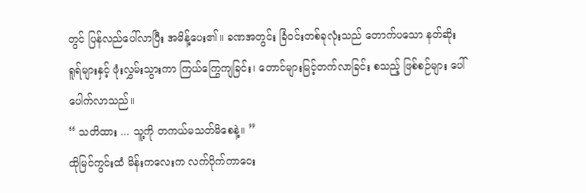တွင် ပြန်လည်ပေါ်လာပြီး အမိန့်ပေး၏။ ခဏအတွင်း ခြံဝင်းတစ်ခုလုံးသည် တောက်ပသော နတ်ဆိုး ရူရ်များနှင့် ဖုံးလွှမ်းသွားကာ ကြယ်ကြွေကျခြင်း၊ တောင်များမြင့်တက်လာခြင်း စသည့် ဖြစ်စဉ်များ ပေါ်ပေါက်လာသည်။
“ သတိထား ... သူ့ကို တကယ်မသတ်မိစေနဲ့။ ”
ထိုမြင်ကွင်းထံ မိန်းကလေးက လက်ပိုက်ကာငေး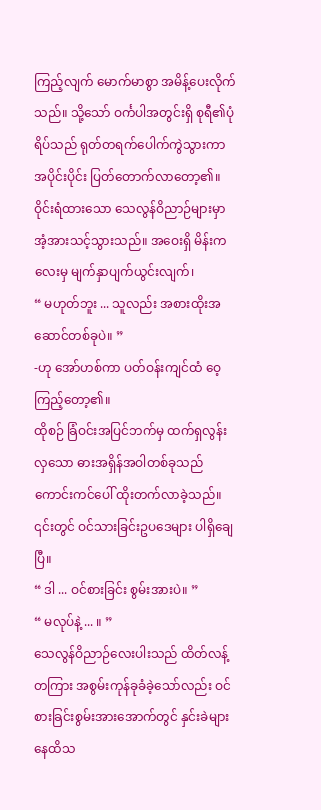ကြည့်လျက် မောက်မာစွာ အမိန့်ပေးလိုက်သည်။ သို့သော် ဝင်္ကပါအတွင်းရှိ စုရီ၏ပုံရိပ်သည် ရုတ်တရက်ပေါက်ကွဲသွားကာ အပိုင်းပိုင်း ပြတ်တောက်လာတော့၏။
ဝိုင်းရံထားသော သေလွန်ဝိညာဉ်များမှာ အံ့အားသင့်သွားသည်။ အဝေးရှိ မိန်းကလေးမှ မျက်နှာပျက်ယွင်းလျက်၊
“ မဟုတ်ဘူး ... သူလည်း အစားထိုးအဆောင်တစ်ခုပဲ။ ”
-ဟု အော်ဟစ်ကာ ပတ်ဝန်းကျင်ထံ ဝေ့ကြည့်တော့၏။
ထိုစဉ် ခြံဝင်းအပြင်ဘက်မှ ထက်ရှလွန်းလှသော ဓားအရှိန်အဝါတစ်ခုသည် ကောင်းကင်ပေါ် ထိုးတက်လာခဲ့သည်။ ၎င်းတွင် ဝင်သားခြင်းဥပဒေများ ပါရှိချေပြီ။
“ ဒါ ... ဝင်စားခြင်း စွမ်းအားပဲ။ ”
“ မလုပ်နဲ့ ... ။ ”
သေလွန်ဝိညာဉ်လေးပါးသည် ထိတ်လန့်တကြား အစွမ်းကုန်ခုခံခဲ့သော်လည်း ဝင်စားခြင်းစွမ်းအားအောက်တွင် နှင်းခဲများ နေထိသ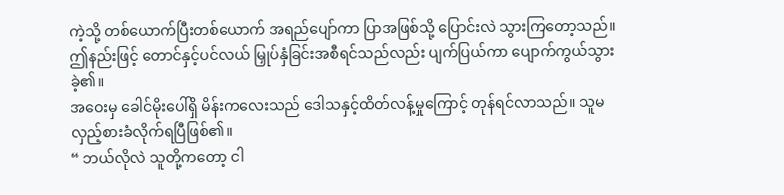ကဲ့သို့ တစ်ယောက်ပြီးတစ်ယောက် အရည်ပျော်ကာ ပြာအဖြစ်သို့ ပြောင်းလဲ သွားကြတော့သည်။
ဤနည်းဖြင့် တောင်နှင့်ပင်လယ် မြှုပ်နှံခြင်းအစီရင်သည်လည်း ပျက်ပြယ်ကာ ပျောက်ကွယ်သွားခဲ့၏။
အဝေးမှ ခေါင်မိုးပေါ်ရှိ မိန်းကလေးသည် ဒေါသနှင့်ထိတ်လန့်မှုကြောင့် တုန်ရင်လာသည်။ သူမ လှည့်စားခံလိုက်ရပြီဖြစ်၏။
“ ဘယ်လိုလဲ သူတို့ကတော့ ငါ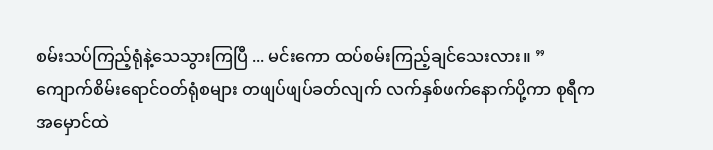စမ်းသပ်ကြည့်ရုံနဲ့သေသွားကြပြီ ... မင်းကော ထပ်စမ်းကြည့်ချင်သေးလား။ ”
ကျောက်စိမ်းရောင်ဝတ်ရုံစများ တဖျပ်ဖျပ်ခတ်လျက် လက်နှစ်ဖက်နောက်ပို့ကာ စုရီက အမှောင်ထဲ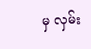မှ လှမ်း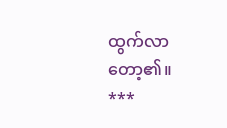ထွက်လာတော့၏။
***